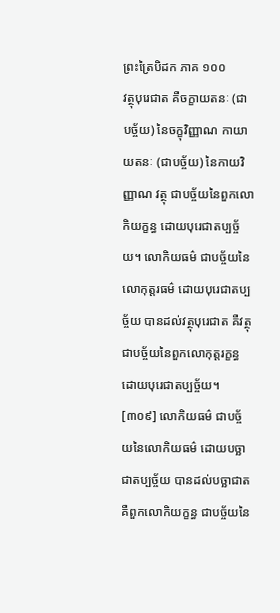ព្រះត្រៃបិដក ភាគ ១០០
វត្ថុបុរេជាត គឺចក្ខាយតនៈ (ជាបច្ច័យ) នៃចក្ខុវិញ្ញាណ កាយាយតនៈ (ជាបច្ច័យ) នៃកាយវិញ្ញាណ វត្ថុ ជាបច្ច័យនៃពួកលោកិយក្ខន្ធ ដោយបុរេជាតប្បច្ច័យ។ លោកិយធម៌ ជាបច្ច័យនៃលោកុត្តរធម៌ ដោយបុរេជាតប្បច្ច័យ បានដល់វត្ថុបុរេជាត គឺវត្ថុ ជាបច្ច័យនៃពួកលោកុត្តរក្ខន្ធ ដោយបុរេជាតប្បច្ច័យ។
[៣០៩] លោកិយធម៌ ជាបច្ច័យនៃលោកិយធម៌ ដោយបច្ឆាជាតប្បច្ច័យ បានដល់បច្ឆាជាត គឺពួកលោកិយក្ខន្ធ ជាបច្ច័យនៃ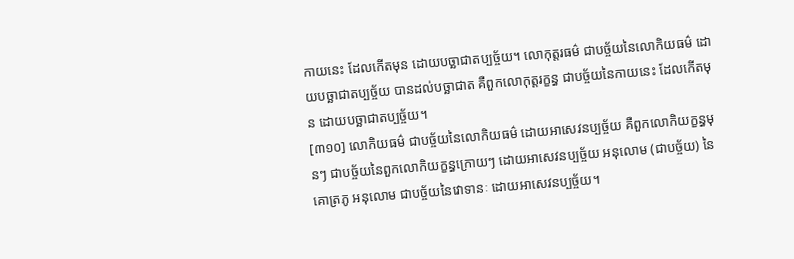កាយនេះ ដែលកើតមុន ដោយបច្ឆាជាតប្បច្ច័យ។ លោកុត្តរធម៌ ជាបច្ច័យនៃលោកិយធម៌ ដោយបច្ឆាជាតប្បច្ច័យ បានដល់បច្ឆាជាត គឺពួកលោកុត្តរក្ខន្ធ ជាបច្ច័យនៃកាយនេះ ដែលកើតមុន ដោយបច្ឆាជាតប្បច្ច័យ។
[៣១០] លោកិយធម៌ ជាបច្ច័យនៃលោកិយធម៌ ដោយអាសេវនប្បច្ច័យ គឺពួកលោកិយក្ខន្ធមុនៗ ជាបច្ច័យនៃពួកលោកិយក្ខន្ធក្រោយៗ ដោយអាសេវនប្បច្ច័យ អនុលោម (ជាបច្ច័យ) នៃគោត្រភូ អនុលោម ជាបច្ច័យនៃវោទានៈ ដោយអាសេវនប្បច្ច័យ។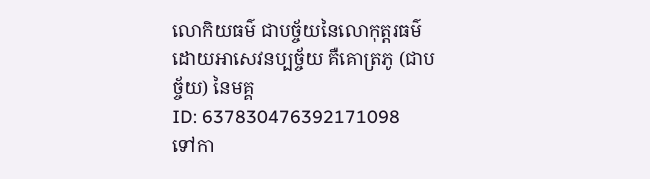លោកិយធម៌ ជាបច្ច័យនៃលោកុត្តរធម៌ ដោយអាសេវនប្បច្ច័យ គឺគោត្រភូ (ជាបច្ច័យ) នៃមគ្គ
ID: 637830476392171098
ទៅកា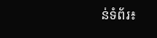ន់ទំព័រ៖